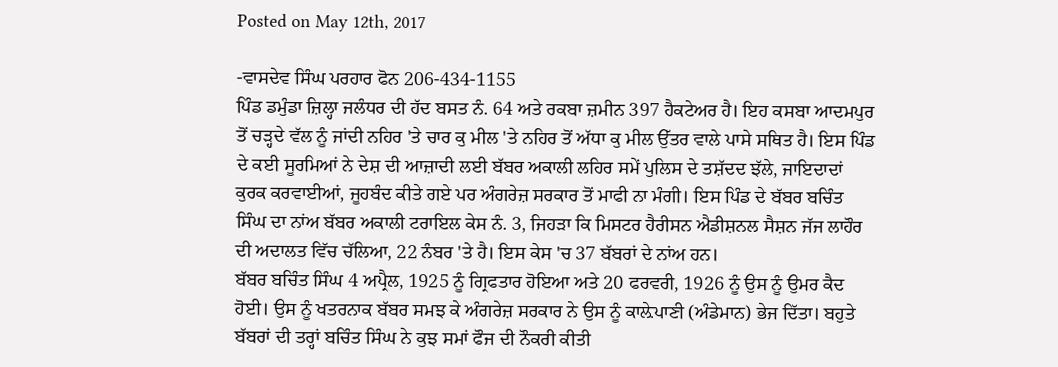Posted on May 12th, 2017

-ਵਾਸਦੇਵ ਸਿੰਘ ਪਰਹਾਰ ਫੋਨ 206-434-1155
ਪਿੰਡ ਡਮੁੰਡਾ ਜ਼ਿਲ੍ਹਾ ਜਲੰਧਰ ਦੀ ਹੱਦ ਬਸਤ ਨੰ. 64 ਅਤੇ ਰਕਬਾ ਜ਼ਮੀਨ 397 ਹੈਕਟੇਅਰ ਹੈ। ਇਹ ਕਸਬਾ ਆਦਮਪੁਰ ਤੋਂ ਚੜ੍ਹਦੇ ਵੱਲ ਨੂੰ ਜਾਂਦੀ ਨਹਿਰ 'ਤੇ ਚਾਰ ਕੁ ਮੀਲ 'ਤੇ ਨਹਿਰ ਤੋਂ ਅੱਧਾ ਕੁ ਮੀਲ ਉੱਤਰ ਵਾਲੇ ਪਾਸੇ ਸਥਿਤ ਹੈ। ਇਸ ਪਿੰਡ ਦੇ ਕਈ ਸੂਰਮਿਆਂ ਨੇ ਦੇਸ਼ ਦੀ ਆਜ਼ਾਦੀ ਲਈ ਬੱਬਰ ਅਕਾਲੀ ਲਹਿਰ ਸਮੇਂ ਪੁਲਿਸ ਦੇ ਤਸ਼ੱਦਦ ਝੱਲੇ, ਜਾਇਦਾਦਾਂ ਕੁਰਕ ਕਰਵਾਈਆਂ, ਜੂਹਬੰਦ ਕੀਤੇ ਗਏ ਪਰ ਅੰਗਰੇਜ਼ ਸਰਕਾਰ ਤੋਂ ਮਾਫੀ ਨਾ ਮੰਗੀ। ਇਸ ਪਿੰਡ ਦੇ ਬੱਬਰ ਬਚਿੰਤ ਸਿੰਘ ਦਾ ਨਾਂਅ ਬੱਬਰ ਅਕਾਲੀ ਟਰਾਇਲ ਕੇਸ ਨੰ. 3, ਜਿਹੜਾ ਕਿ ਮਿਸਟਰ ਹੈਰੀਸਨ ਐਡੀਸ਼ਨਲ ਸੈਸ਼ਨ ਜੱਜ ਲਾਹੌਰ ਦੀ ਅਦਾਲਤ ਵਿੱਚ ਚੱਲਿਆ, 22 ਨੰਬਰ 'ਤੇ ਹੈ। ਇਸ ਕੇਸ 'ਚ 37 ਬੱਬਰਾਂ ਦੇ ਨਾਂਅ ਹਨ।
ਬੱਬਰ ਬਚਿੰਤ ਸਿੰਘ 4 ਅਪ੍ਰੈਲ, 1925 ਨੂੰ ਗ੍ਰਿਫਤਾਰ ਹੋਇਆ ਅਤੇ 20 ਫਰਵਰੀ, 1926 ਨੂੰ ਉਸ ਨੂੰ ਉਮਰ ਕੈਦ ਹੋਈ। ਉਸ ਨੂੰ ਖਤਰਨਾਕ ਬੱਬਰ ਸਮਝ ਕੇ ਅੰਗਰੇਜ਼ ਸਰਕਾਰ ਨੇ ਉਸ ਨੂੰ ਕਾਲ਼ੇਪਾਣੀ (ਅੰਡੇਮਾਨ) ਭੇਜ ਦਿੱਤਾ। ਬਹੁਤੇ ਬੱਬਰਾਂ ਦੀ ਤਰ੍ਹਾਂ ਬਚਿੰਤ ਸਿੰਘ ਨੇ ਕੁਝ ਸਮਾਂ ਫੌਜ ਦੀ ਨੌਕਰੀ ਕੀਤੀ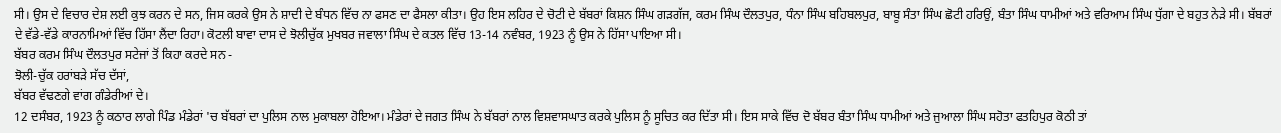ਸੀ। ਉਸ ਦੇ ਵਿਚਾਰ ਦੇਸ਼ ਲਈ ਕੁਝ ਕਰਨ ਦੇ ਸਨ, ਜਿਸ ਕਰਕੇ ਉਸ ਨੇ ਸ਼ਾਦੀ ਦੇ ਬੰਧਨ ਵਿੱਚ ਨਾ ਫਸਣ ਦਾ ਫੈਸਲਾ ਕੀਤਾ। ਉਹ ਇਸ ਲਹਿਰ ਦੇ ਚੋਟੀ ਦੇ ਬੱਬਰਾਂ ਕਿਸ਼ਨ ਸਿੰਘ ਗੜਗੱਜ, ਕਰਮ ਸਿੰਘ ਦੌਲਤਪੁਰ, ਧੰਨਾ ਸਿੰਘ ਬਹਿਬਲਪੁਰ, ਬਾਬੂ ਸੰਤਾ ਸਿੰਘ ਛੋਟੀ ਹਰਿਉਂ, ਬੰਤਾ ਸਿੰਘ ਧਾਮੀਆਂ ਅਤੇ ਵਰਿਆਮ ਸਿੰਘ ਧੁੱਗਾ ਦੇ ਬਹੁਤ ਨੇੜੇ ਸੀ। ਬੱਬਰਾਂ ਦੇ ਵੱਡੇ-ਵੱਡੇ ਕਾਰਨਾਮਿਆਂ ਵਿੱਚ ਹਿੱਸਾ ਲੈਂਦਾ ਰਿਹਾ। ਕੋਟਲੀ ਬਾਵਾ ਦਾਸ ਦੇ ਝੋਲੀਚੁੱਕ ਮੁਖਬਰ ਜਵਾਲਾ ਸਿੰਘ ਦੇ ਕਤਲ ਵਿੱਚ 13-14 ਨਵੰਬਰ, 1923 ਨੂੰ ਉਸ ਨੇ ਹਿੱਸਾ ਪਾਇਆ ਸੀ।
ਬੱਬਰ ਕਰਮ ਸਿੰਘ ਦੌਲਤਪੁਰ ਸਟੇਜਾਂ ਤੋਂ ਕਿਹਾ ਕਰਦੇ ਸਨ -
ਝੋਲੀ-ਚੁੱਕ ਹਰਾਂਬੜੇ ਸੱਚ ਦੱਸਾਂ,
ਬੱਬਰ ਵੱਢਣਗੇ ਵਾਂਗ ਗੰਡੇਰੀਆਂ ਦੇ।
12 ਦਸੰਬਰ, 1923 ਨੂੰ ਕਠਾਰ ਲਾਗੇ ਪਿੰਡ ਮੰਡੇਰਾਂ 'ਚ ਬੱਬਰਾਂ ਦਾ ਪੁਲਿਸ ਨਾਲ ਮੁਕਾਬਲਾ ਹੋਇਆ। ਮੰਡੇਰਾਂ ਦੇ ਜਗਤ ਸਿੰਘ ਨੇ ਬੱਬਰਾਂ ਨਾਲ ਵਿਸ਼ਵਾਸਘਾਤ ਕਰਕੇ ਪੁਲਿਸ ਨੂੰ ਸੂਚਿਤ ਕਰ ਦਿੱਤਾ ਸੀ। ਇਸ ਸਾਕੇ ਵਿੱਚ ਦੋ ਬੱਬਰ ਬੰਤਾ ਸਿੰਘ ਧਾਮੀਆਂ ਅਤੇ ਜੁਆਲਾ ਸਿੰਘ ਸਹੋਤਾ ਫਤਹਿਪੁਰ ਕੋਠੀ ਤਾਂ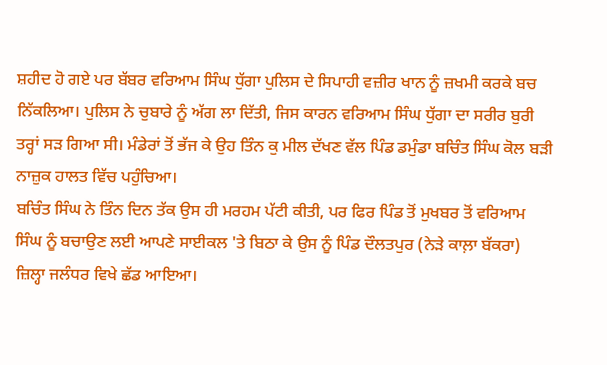ਸ਼ਹੀਦ ਹੋ ਗਏ ਪਰ ਬੱਬਰ ਵਰਿਆਮ ਸਿੰਘ ਧੁੱਗਾ ਪੁਲਿਸ ਦੇ ਸਿਪਾਹੀ ਵਜ਼ੀਰ ਖਾਨ ਨੂੰ ਜ਼ਖਮੀ ਕਰਕੇ ਬਚ ਨਿੱਕਲਿਆ। ਪੁਲਿਸ ਨੇ ਚੁਬਾਰੇ ਨੂੰ ਅੱਗ ਲਾ ਦਿੱਤੀ, ਜਿਸ ਕਾਰਨ ਵਰਿਆਮ ਸਿੰਘ ਧੁੱਗਾ ਦਾ ਸਰੀਰ ਬੁਰੀ ਤਰ੍ਹਾਂ ਸੜ ਗਿਆ ਸੀ। ਮੰਡੇਰਾਂ ਤੋਂ ਭੱਜ ਕੇ ਉਹ ਤਿੰਨ ਕੁ ਮੀਲ ਦੱਖਣ ਵੱਲ ਪਿੰਡ ਡਮੁੰਡਾ ਬਚਿੰਤ ਸਿੰਘ ਕੋਲ ਬੜੀ ਨਾਜ਼ੁਕ ਹਾਲਤ ਵਿੱਚ ਪਹੁੰਚਿਆ।
ਬਚਿੰਤ ਸਿੰਘ ਨੇ ਤਿੰਨ ਦਿਨ ਤੱਕ ਉਸ ਹੀ ਮਰਹਮ ਪੱਟੀ ਕੀਤੀ, ਪਰ ਫਿਰ ਪਿੰਡ ਤੋਂ ਮੁਖਬਰ ਤੋਂ ਵਰਿਆਮ ਸਿੰਘ ਨੂੰ ਬਚਾਉਣ ਲਈ ਆਪਣੇ ਸਾਈਕਲ 'ਤੇ ਬਿਠਾ ਕੇ ਉਸ ਨੂੰ ਪਿੰਡ ਦੌਲਤਪੁਰ (ਨੇੜੇ ਕਾਲ਼ਾ ਬੱਕਰਾ) ਜ਼ਿਲ੍ਹਾ ਜਲੰਧਰ ਵਿਖੇ ਛੱਡ ਆਇਆ।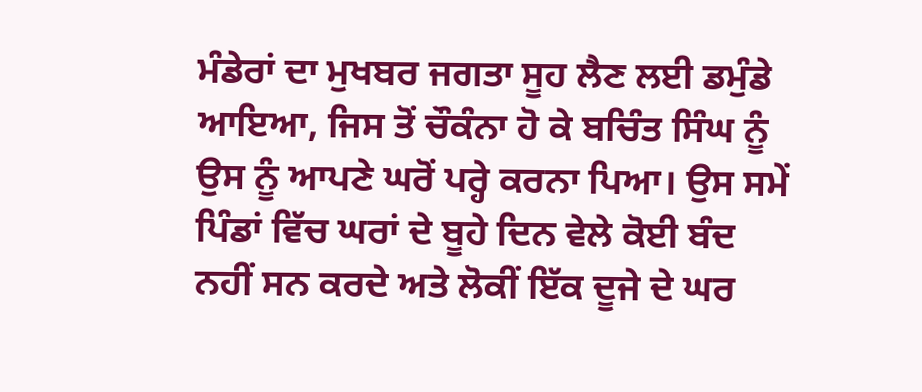ਮੰਡੇਰਾਂ ਦਾ ਮੁਖਬਰ ਜਗਤਾ ਸੂਹ ਲੈਣ ਲਈ ਡਮੁੰਡੇ ਆਇਆ, ਜਿਸ ਤੋਂ ਚੌਕੰਨਾ ਹੋ ਕੇ ਬਚਿੰਤ ਸਿੰਘ ਨੂੰ ਉਸ ਨੂੰ ਆਪਣੇ ਘਰੋਂ ਪਰ੍ਹੇ ਕਰਨਾ ਪਿਆ। ਉਸ ਸਮੇਂ ਪਿੰਡਾਂ ਵਿੱਚ ਘਰਾਂ ਦੇ ਬੂਹੇ ਦਿਨ ਵੇਲੇ ਕੋਈ ਬੰਦ ਨਹੀਂ ਸਨ ਕਰਦੇ ਅਤੇ ਲੋਕੀਂ ਇੱਕ ਦੂਜੇ ਦੇ ਘਰ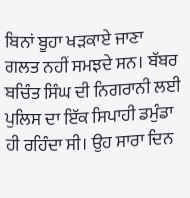ਬਿਨਾਂ ਬੂਹਾ ਖੜਕਾਏ ਜਾਣਾ ਗਲਤ ਨਹੀਂ ਸਮਝਦੇ ਸਨ। ਬੱਬਰ ਬਚਿੰਤ ਸਿੰਘ ਦੀ ਨਿਗਰਾਨੀ ਲਈ ਪੁਲਿਸ ਦਾ ਇੱਕ ਸਿਪਾਹੀ ਡਮੁੰਡਾ ਹੀ ਰਹਿੰਦਾ ਸੀ। ਉਹ ਸਾਰਾ ਦਿਨ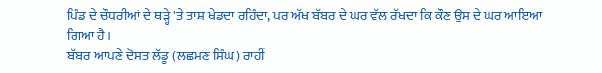ਪਿੰਡ ਦੇ ਚੌਧਰੀਆਂ ਦੇ ਥੜ੍ਹੇ 'ਤੇ ਤਾਸ਼ ਖੇਡਦਾ ਰਹਿੰਦਾ, ਪਰ ਅੱਖ ਬੱਬਰ ਦੇ ਘਰ ਵੱਲ ਰੱਖਦਾ ਕਿ ਕੌਣ ਉਸ ਦੇ ਘਰ ਆਇਆ ਗਿਆ ਹੈ।
ਬੱਬਰ ਆਪਣੇ ਦੋਸਤ ਲੱਡੂ (ਲਛਮਣ ਸਿੰਘ) ਰਾਹੀਂ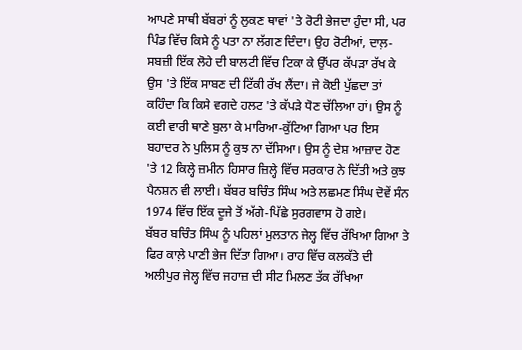ਆਪਣੇ ਸਾਥੀ ਬੱਬਰਾਂ ਨੂੰ ਲੁਕਣ ਥਾਵਾਂ 'ਤੇ ਰੋਟੀ ਭੇਜਦਾ ਹੁੰਦਾ ਸੀ, ਪਰ ਪਿੰਡ ਵਿੱਚ ਕਿਸੇ ਨੂੰ ਪਤਾ ਨਾ ਲੱਗਣ ਦਿੰਦਾ। ਉਹ ਰੋਟੀਆਂ, ਦਾਲ਼-ਸਬਜ਼ੀ ਇੱਕ ਲੋਹੇ ਦੀ ਬਾਲਟੀ ਵਿੱਚ ਟਿਕਾ ਕੇ ਉੱਪਰ ਕੱਪੜਾ ਰੱਖ ਕੇ ਉਸ 'ਤੇ ਇੱਕ ਸਾਬਣ ਦੀ ਟਿੱਕੀ ਰੱਖ ਲੈਂਦਾ। ਜੇ ਕੋਈ ਪੁੱਛਦਾ ਤਾਂ ਕਹਿੰਦਾ ਕਿ ਕਿਸੇ ਵਗਦੇ ਹਲਟ 'ਤੇ ਕੱਪੜੇ ਧੋਣ ਚੱਲਿਆ ਹਾਂ। ਉਸ ਨੂੰ ਕਈ ਵਾਰੀ ਥਾਣੇ ਬੁਲਾ ਕੇ ਮਾਰਿਆ-ਕੁੱਟਿਆ ਗਿਆ ਪਰ ਇਸ ਬਹਾਦਰ ਨੇ ਪੁਲਿਸ ਨੂੰ ਕੁਝ ਨਾ ਦੱਸਿਆ। ਉਸ ਨੂੰ ਦੇਸ਼ ਆਜ਼ਾਦ ਹੋਣ 'ਤੇ 12 ਕਿਲ੍ਹੇ ਜ਼ਮੀਨ ਹਿਸਾਰ ਜ਼ਿਲ੍ਹੇ ਵਿੱਚ ਸਰਕਾਰ ਨੇ ਦਿੱਤੀ ਅਤੇ ਕੁਝ ਪੈਨਸ਼ਨ ਵੀ ਲਾਈ। ਬੱਬਰ ਬਚਿੰਤ ਸਿੰਘ ਅਤੇ ਲਛਮਣ ਸਿੰਘ ਦੋਵੇਂ ਸੰਨ 1974 ਵਿੱਚ ਇੱਕ ਦੂਜੇ ਤੋਂ ਅੱਗੇ-ਪਿੱਛੇ ਸੁਰਗਵਾਸ ਹੋ ਗਏ।
ਬੱਬਰ ਬਚਿੰਤ ਸਿੰਘ ਨੂੰ ਪਹਿਲਾਂ ਮੁਲਤਾਨ ਜੇਲ੍ਹ ਵਿੱਚ ਰੱਖਿਆ ਗਿਆ ਤੇ ਫਿਰ ਕਾਲ਼ੇ ਪਾਣੀ ਭੇਜ ਦਿੱਤਾ ਗਿਆ। ਰਾਹ ਵਿੱਚ ਕਲਕੱਤੇ ਦੀ ਅਲੀਪੁਰ ਜੇਲ੍ਹ ਵਿੱਚ ਜਹਾਜ਼ ਦੀ ਸੀਟ ਮਿਲਣ ਤੱਕ ਰੱਖਿਆ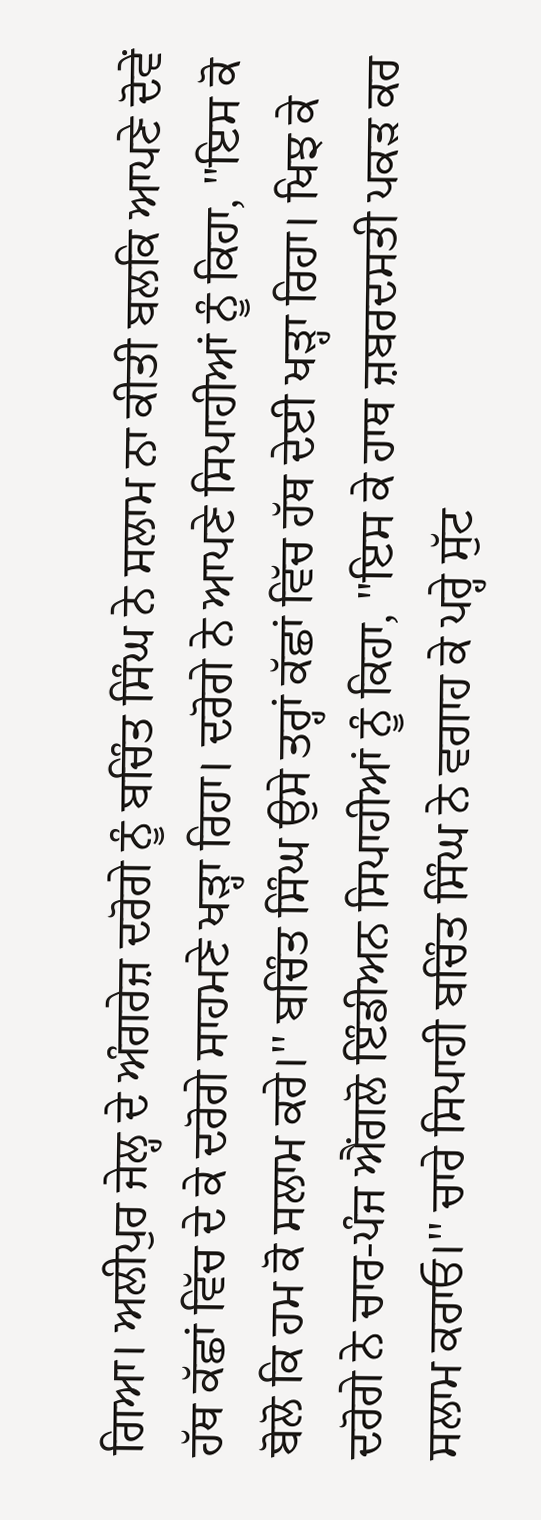ਗਿਆ। ਅਲੀਪੁਰ ਜੇਲ੍ਹ ਦੇ ਅੰਗਰੇਜ਼ ਦਰੋਗੇ ਨੂੰ ਬਚਿੰਤ ਸਿੰਘ ਨੇ ਸਲਾਮ ਨਾ ਕੀਤੀ ਬਲਕਿ ਆਪਣੇ ਦੋਵੇਂ ਹੱਥ ਕੱਛਾਂ ਵਿੱਚ ਦੇ ਕੇ ਦਰੋਗੇ ਸਾਹਮਣੇ ਖੜ੍ਹਾ ਰਿਹਾ। ਦਰੋਗੇ ਨੇ ਆਪਣੇ ਸਿਪਾਹੀਆਂ ਨੂੰ ਕਿਹਾ, ''ਇਸ ਕੋ ਬੋਲੋ ਕਿ ਹਮ ਕੋ ਸਲਾਮ ਕਰੇ।'' ਬਚਿੰਤ ਸਿੰਘ ਉਸੇ ਤਰ੍ਹਾਂ ਕੱਛਾਂ ਵਿੱਚ ਹੱਥ ਦੇਈ ਖੜ੍ਹਾ ਰਿਹਾ। ਖਿਝ ਕੇ ਦਰੋਗੇ ਨੇ ਚਾਰ-ਪੰਜ ਐਂਗਲੋ ਇੰਡੀਅਨ ਸਿਪਾਹੀਆਂ ਨੂੰ ਕਿਹਾ, ''ਇਸ ਕੇ ਹਾਥ ਜ਼ਬਰਦਸਤੀ ਪਕੜ ਕਰ ਸਲਾਮ ਕਰਾਓ।'' ਚਾਰੇ ਸਿਪਾਹੀ ਬਚਿੰਤ ਸਿੰਘ ਨੇ ਵਗਾਹ ਕੇ ਪਰ੍ਹੇ ਸੁੱਟ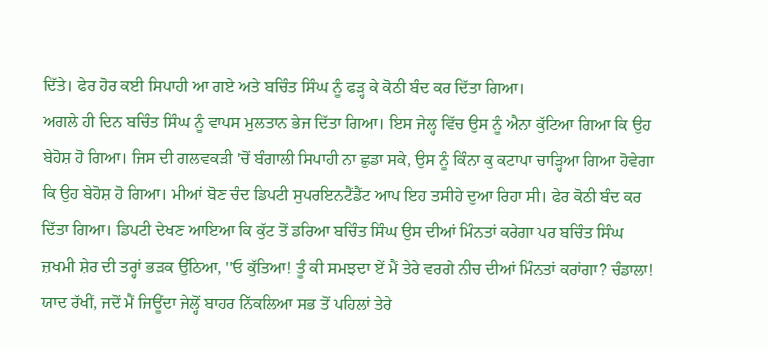ਦਿੱਤੇ। ਫੇਰ ਹੋਰ ਕਈ ਸਿਪਾਹੀ ਆ ਗਏ ਅਤੇ ਬਚਿੰਤ ਸਿੰਘ ਨੂੰ ਫੜ੍ਹ ਕੇ ਕੋਠੀ ਬੰਦ ਕਰ ਦਿੱਤਾ ਗਿਆ।
ਅਗਲੇ ਹੀ ਦਿਨ ਬਚਿੰਤ ਸਿੰਘ ਨੂੰ ਵਾਪਸ ਮੁਲਤਾਨ ਭੇਜ ਦਿੱਤਾ ਗਿਆ। ਇਸ ਜੇਲ੍ਹ ਵਿੱਚ ਉਸ ਨੂੰ ਐਨਾ ਕੁੱਟਿਆ ਗਿਆ ਕਿ ਉਹ ਬੇਹੋਸ਼ ਹੋ ਗਿਆ। ਜਿਸ ਦੀ ਗਲਵਕੜੀ 'ਚੋਂ ਬੰਗਾਲੀ ਸਿਪਾਹੀ ਨਾ ਛੁਡਾ ਸਕੇ, ਉਸ ਨੂੰ ਕਿੰਨਾ ਕੁ ਕਟਾਪਾ ਚਾੜ੍ਹਿਆ ਗਿਆ ਹੋਵੇਗਾ ਕਿ ਉਹ ਬੇਹੋਸ਼ ਹੋ ਗਿਆ। ਮੀਆਂ ਬੋਣ ਚੰਦ ਡਿਪਟੀ ਸੁਪਰਇਨਟੈਂਡੈਂਟ ਆਪ ਇਹ ਤਸੀਹੇ ਦੁਆ ਰਿਹਾ ਸੀ। ਫੇਰ ਕੋਠੀ ਬੰਦ ਕਰ ਦਿੱਤਾ ਗਿਆ। ਡਿਪਟੀ ਦੇਖਣ ਆਇਆ ਕਿ ਕੁੱਟ ਤੋਂ ਡਰਿਆ ਬਚਿੰਤ ਸਿੰਘ ਉਸ ਦੀਆਂ ਮਿੰਨਤਾਂ ਕਰੇਗਾ ਪਰ ਬਚਿੰਤ ਸਿੰਘ ਜ਼ਖਮੀ ਸ਼ੇਰ ਦੀ ਤਰ੍ਹਾਂ ਭੜਕ ਉੱਠਿਆ, ''ਓ ਕੁੱਤਿਆ! ਤੂੰ ਕੀ ਸਮਝਦਾ ਏਂ ਮੈਂ ਤੇਰੇ ਵਰਗੇ ਨੀਚ ਦੀਆਂ ਮਿੰਨਤਾਂ ਕਰਾਂਗਾ? ਚੰਡਾਲਾ! ਯਾਦ ਰੱਖੀਂ, ਜਦੋਂ ਮੈਂ ਜਿਊਂਦਾ ਜੇਲ੍ਹੋਂ ਬਾਹਰ ਨਿੱਕਲਿਆ ਸਭ ਤੋਂ ਪਹਿਲਾਂ ਤੇਰੇ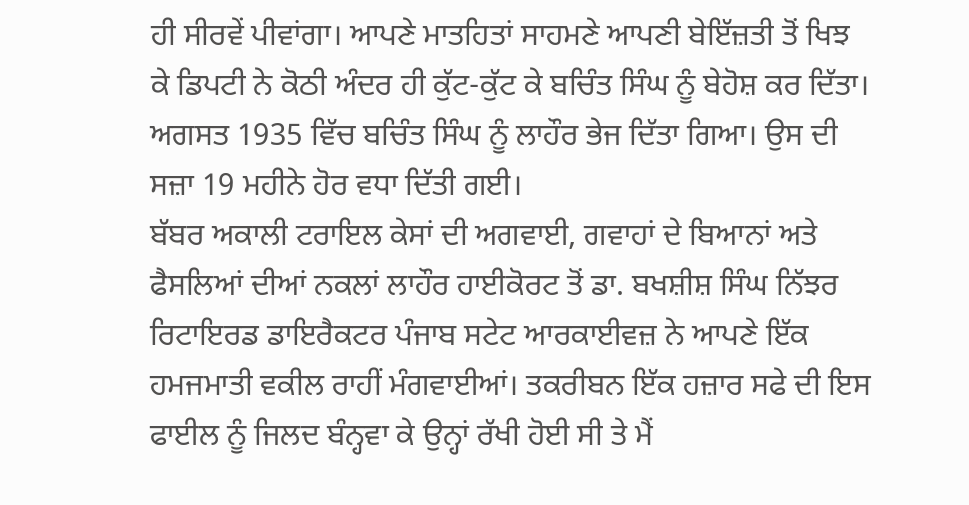ਹੀ ਸੀਰਵੇਂ ਪੀਵਾਂਗਾ। ਆਪਣੇ ਮਾਤਹਿਤਾਂ ਸਾਹਮਣੇ ਆਪਣੀ ਬੇਇੱਜ਼ਤੀ ਤੋਂ ਖਿਝ ਕੇ ਡਿਪਟੀ ਨੇ ਕੋਠੀ ਅੰਦਰ ਹੀ ਕੁੱਟ-ਕੁੱਟ ਕੇ ਬਚਿੰਤ ਸਿੰਘ ਨੂੰ ਬੇਹੋਸ਼ ਕਰ ਦਿੱਤਾ। ਅਗਸਤ 1935 ਵਿੱਚ ਬਚਿੰਤ ਸਿੰਘ ਨੂੰ ਲਾਹੌਰ ਭੇਜ ਦਿੱਤਾ ਗਿਆ। ਉਸ ਦੀ ਸਜ਼ਾ 19 ਮਹੀਨੇ ਹੋਰ ਵਧਾ ਦਿੱਤੀ ਗਈ।
ਬੱਬਰ ਅਕਾਲੀ ਟਰਾਇਲ ਕੇਸਾਂ ਦੀ ਅਗਵਾਈ, ਗਵਾਹਾਂ ਦੇ ਬਿਆਨਾਂ ਅਤੇ ਫੈਸਲਿਆਂ ਦੀਆਂ ਨਕਲਾਂ ਲਾਹੌਰ ਹਾਈਕੋਰਟ ਤੋਂ ਡਾ. ਬਖਸ਼ੀਸ਼ ਸਿੰਘ ਨਿੱਝਰ ਰਿਟਾਇਰਡ ਡਾਇਰੈਕਟਰ ਪੰਜਾਬ ਸਟੇਟ ਆਰਕਾਈਵਜ਼ ਨੇ ਆਪਣੇ ਇੱਕ ਹਮਜਮਾਤੀ ਵਕੀਲ ਰਾਹੀਂ ਮੰਗਵਾਈਆਂ। ਤਕਰੀਬਨ ਇੱਕ ਹਜ਼ਾਰ ਸਫੇ ਦੀ ਇਸ ਫਾਈਲ ਨੂੰ ਜਿਲਦ ਬੰਨ੍ਹਵਾ ਕੇ ਉਨ੍ਹਾਂ ਰੱਖੀ ਹੋਈ ਸੀ ਤੇ ਮੈਂ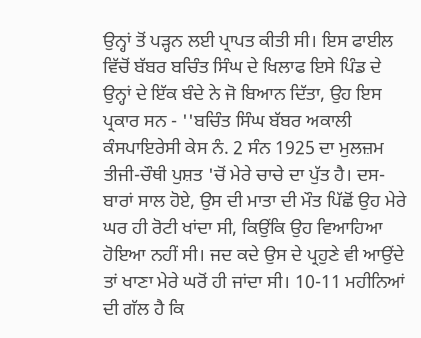ਉਨ੍ਹਾਂ ਤੋਂ ਪੜ੍ਹਨ ਲਈ ਪ੍ਰਾਪਤ ਕੀਤੀ ਸੀ। ਇਸ ਫਾਈਲ ਵਿੱਚੋਂ ਬੱਬਰ ਬਚਿੰਤ ਸਿੰਘ ਦੇ ਖਿਲਾਫ ਇਸੇ ਪਿੰਡ ਦੇ ਉਨ੍ਹਾਂ ਦੇ ਇੱਕ ਬੰਦੇ ਨੇ ਜੋ ਬਿਆਨ ਦਿੱਤਾ, ਉਹ ਇਸ ਪ੍ਰਕਾਰ ਸਨ - ''ਬਚਿੰਤ ਸਿੰਘ ਬੱਬਰ ਅਕਾਲੀ ਕੰਸਪਾਇਰੇਸੀ ਕੇਸ ਨੰ. 2 ਸੰਨ 1925 ਦਾ ਮੁਲਜ਼ਮ ਤੀਜੀ-ਚੌਥੀ ਪੁਸ਼ਤ 'ਚੋਂ ਮੇਰੇ ਚਾਚੇ ਦਾ ਪੁੱਤ ਹੈ। ਦਸ-ਬਾਰਾਂ ਸਾਲ ਹੋਏ, ਉਸ ਦੀ ਮਾਤਾ ਦੀ ਮੌਤ ਪਿੱਛੋਂ ਉਹ ਮੇਰੇ ਘਰ ਹੀ ਰੋਟੀ ਖਾਂਦਾ ਸੀ, ਕਿਉਂਕਿ ਉਹ ਵਿਆਹਿਆ ਹੋਇਆ ਨਹੀਂ ਸੀ। ਜਦ ਕਦੇ ਉਸ ਦੇ ਪ੍ਰਹੁਣੇ ਵੀ ਆਉਂਦੇ ਤਾਂ ਖਾਣਾ ਮੇਰੇ ਘਰੋਂ ਹੀ ਜਾਂਦਾ ਸੀ। 10-11 ਮਹੀਨਿਆਂ ਦੀ ਗੱਲ ਹੈ ਕਿ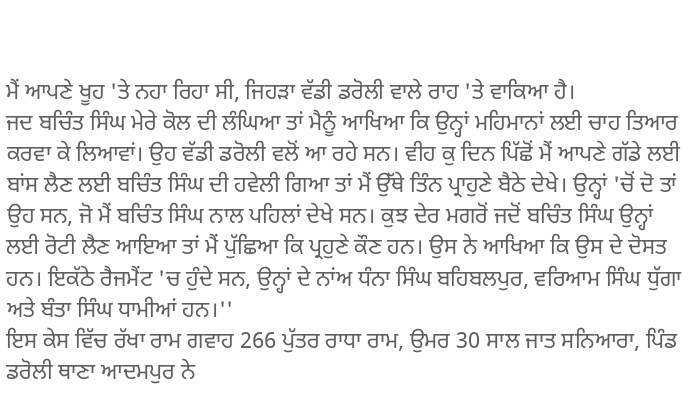ਮੈਂ ਆਪਣੇ ਖੂਹ 'ਤੇ ਨਹਾ ਰਿਹਾ ਸੀ, ਜਿਹੜਾ ਵੱਡੀ ਡਰੋਲੀ ਵਾਲੇ ਰਾਹ 'ਤੇ ਵਾਕਿਆ ਹੈ।
ਜਦ ਬਚਿੰਤ ਸਿੰਘ ਮੇਰੇ ਕੋਲ ਦੀ ਲੰਘਿਆ ਤਾਂ ਮੈਨੂੰ ਆਖਿਆ ਕਿ ਉਨ੍ਹਾਂ ਮਹਿਮਾਨਾਂ ਲਈ ਚਾਹ ਤਿਆਰ ਕਰਵਾ ਕੇ ਲਿਆਵਾਂ। ਉਹ ਵੱਡੀ ਡਰੋਲੀ ਵਲੋਂ ਆ ਰਹੇ ਸਨ। ਵੀਹ ਕੁ ਦਿਨ ਪਿੱਛੋਂ ਮੈਂ ਆਪਣੇ ਗੱਡੇ ਲਈ ਬਾਂਸ ਲੈਣ ਲਈ ਬਚਿੰਤ ਸਿੰਘ ਦੀ ਹਵੇਲੀ ਗਿਆ ਤਾਂ ਮੈਂ ਉੱਥੇ ਤਿੰਨ ਪ੍ਰਾਹੁਣੇ ਬੈਠੇ ਦੇਖੇ। ਉਨ੍ਹਾਂ 'ਚੋਂ ਦੋ ਤਾਂ ਉਹ ਸਨ, ਜੋ ਮੈਂ ਬਚਿੰਤ ਸਿੰਘ ਨਾਲ ਪਹਿਲਾਂ ਦੇਖੇ ਸਨ। ਕੁਝ ਦੇਰ ਮਗਰੋਂ ਜਦੋਂ ਬਚਿੰਤ ਸਿੰਘ ਉਨ੍ਹਾਂ ਲਈ ਰੋਟੀ ਲੈਣ ਆਇਆ ਤਾਂ ਮੈਂ ਪੁੱਛਿਆ ਕਿ ਪ੍ਰਹੁਣੇ ਕੌਣ ਹਨ। ਉਸ ਨੇ ਆਖਿਆ ਕਿ ਉਸ ਦੇ ਦੋਸਤ ਹਨ। ਇਕੱਠੇ ਰੈਜਮੈਂਟ 'ਚ ਹੁੰਦੇ ਸਨ, ਉਨ੍ਹਾਂ ਦੇ ਨਾਂਅ ਧੰਨਾ ਸਿੰਘ ਬਹਿਬਲਪੁਰ, ਵਰਿਆਮ ਸਿੰਘ ਧੁੱਗਾ ਅਤੇ ਬੰਤਾ ਸਿੰਘ ਧਾਮੀਆਂ ਹਨ।''
ਇਸ ਕੇਸ ਵਿੱਚ ਰੱਖਾ ਰਾਮ ਗਵਾਹ 266 ਪੁੱਤਰ ਰਾਧਾ ਰਾਮ, ਉਮਰ 30 ਸਾਲ ਜਾਤ ਸਨਿਆਰਾ, ਪਿੰਡ ਡਰੋਲੀ ਥਾਣਾ ਆਦਮਪੁਰ ਨੇ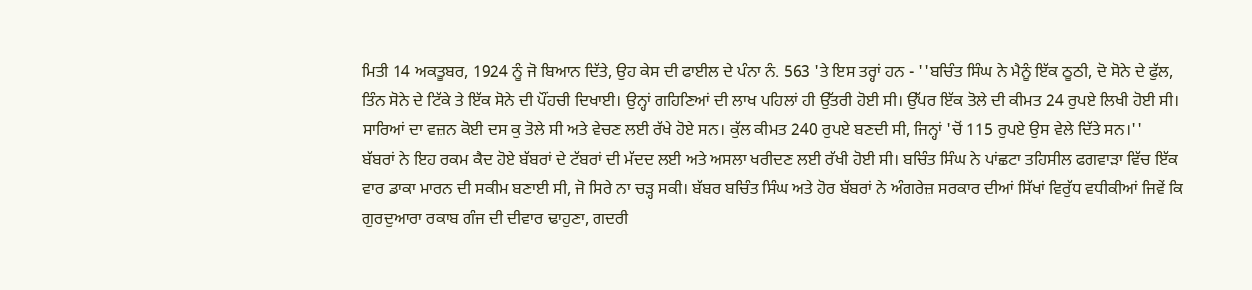ਮਿਤੀ 14 ਅਕਤੂਬਰ, 1924 ਨੂੰ ਜੋ ਬਿਆਨ ਦਿੱਤੇ, ਉਹ ਕੇਸ ਦੀ ਫਾਈਲ ਦੇ ਪੰਨਾ ਨੰ. 563 'ਤੇ ਇਸ ਤਰ੍ਹਾਂ ਹਨ - ''ਬਚਿੰਤ ਸਿੰਘ ਨੇ ਮੈਨੂੰ ਇੱਕ ਠੂਠੀ, ਦੋ ਸੋਨੇ ਦੇ ਫੁੱਲ, ਤਿੰਨ ਸੋਨੇ ਦੇ ਟਿੱਕੇ ਤੇ ਇੱਕ ਸੋਨੇ ਦੀ ਪੌਂਹਚੀ ਦਿਖਾਈ। ਉਨ੍ਹਾਂ ਗਹਿਣਿਆਂ ਦੀ ਲਾਖ ਪਹਿਲਾਂ ਹੀ ਉੱਤਰੀ ਹੋਈ ਸੀ। ਉੱਪਰ ਇੱਕ ਤੋਲੇ ਦੀ ਕੀਮਤ 24 ਰੁਪਏ ਲਿਖੀ ਹੋਈ ਸੀ। ਸਾਰਿਆਂ ਦਾ ਵਜ਼ਨ ਕੋਈ ਦਸ ਕੁ ਤੋਲੇ ਸੀ ਅਤੇ ਵੇਚਣ ਲਈ ਰੱਖੇ ਹੋਏ ਸਨ। ਕੁੱਲ ਕੀਮਤ 240 ਰੁਪਏ ਬਣਦੀ ਸੀ, ਜਿਨ੍ਹਾਂ 'ਚੋਂ 115 ਰੁਪਏ ਉਸ ਵੇਲੇ ਦਿੱਤੇ ਸਨ।''
ਬੱਬਰਾਂ ਨੇ ਇਹ ਰਕਮ ਕੈਦ ਹੋਏ ਬੱਬਰਾਂ ਦੇ ਟੱਬਰਾਂ ਦੀ ਮੱਦਦ ਲਈ ਅਤੇ ਅਸਲਾ ਖਰੀਦਣ ਲਈ ਰੱਖੀ ਹੋਈ ਸੀ। ਬਚਿੰਤ ਸਿੰਘ ਨੇ ਪਾਂਛਟਾ ਤਹਿਸੀਲ ਫਗਵਾੜਾ ਵਿੱਚ ਇੱਕ ਵਾਰ ਡਾਕਾ ਮਾਰਨ ਦੀ ਸਕੀਮ ਬਣਾਈ ਸੀ, ਜੋ ਸਿਰੇ ਨਾ ਚੜ੍ਹ ਸਕੀ। ਬੱਬਰ ਬਚਿੰਤ ਸਿੰਘ ਅਤੇ ਹੋਰ ਬੱਬਰਾਂ ਨੇ ਅੰਗਰੇਜ਼ ਸਰਕਾਰ ਦੀਆਂ ਸਿੱਖਾਂ ਵਿਰੁੱਧ ਵਧੀਕੀਆਂ ਜਿਵੇਂ ਕਿ ਗੁਰਦੁਆਰਾ ਰਕਾਬ ਗੰਜ ਦੀ ਦੀਵਾਰ ਢਾਹੁਣਾ, ਗਦਰੀ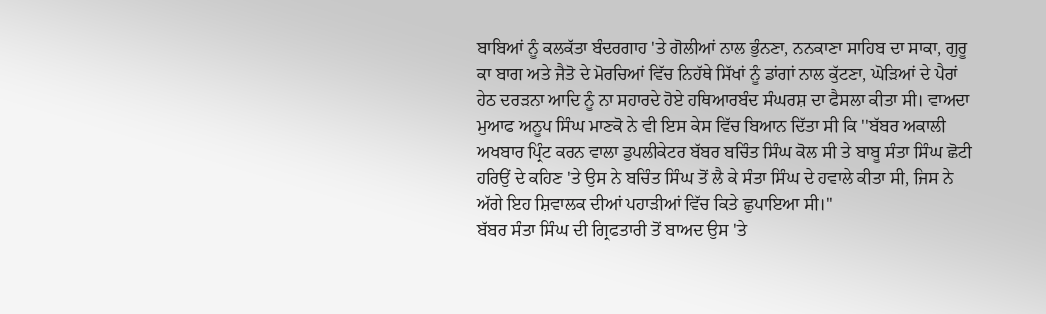ਬਾਬਿਆਂ ਨੂੰ ਕਲਕੱਤਾ ਬੰਦਰਗਾਹ 'ਤੇ ਗੋਲੀਆਂ ਨਾਲ ਭੁੰਨਣਾ, ਨਨਕਾਣਾ ਸਾਹਿਬ ਦਾ ਸਾਕਾ, ਗੁਰੂ ਕਾ ਬਾਗ ਅਤੇ ਜੈਤੋ ਦੇ ਮੋਰਚਿਆਂ ਵਿੱਚ ਨਿਹੱਥੇ ਸਿੱਖਾਂ ਨੂੰ ਡਾਂਗਾਂ ਨਾਲ ਕੁੱਟਣਾ, ਘੋੜਿਆਂ ਦੇ ਪੈਰਾਂ ਹੇਠ ਦਰੜਨਾ ਆਦਿ ਨੂੰ ਨਾ ਸਹਾਰਦੇ ਹੋਏ ਹਥਿਆਰਬੰਦ ਸੰਘਰਸ਼ ਦਾ ਫੈਸਲਾ ਕੀਤਾ ਸੀ। ਵਾਅਦਾ ਮੁਆਫ ਅਨੂਪ ਸਿੰਘ ਮਾਣਕੋ ਨੇ ਵੀ ਇਸ ਕੇਸ ਵਿੱਚ ਬਿਆਨ ਦਿੱਤਾ ਸੀ ਕਿ ''ਬੱਬਰ ਅਕਾਲੀ ਅਖਬਾਰ ਪ੍ਰਿੰਟ ਕਰਨ ਵਾਲਾ ਡੁਪਲੀਕੇਟਰ ਬੱਬਰ ਬਚਿੰਤ ਸਿੰਘ ਕੋਲ ਸੀ ਤੇ ਬਾਬੂ ਸੰਤਾ ਸਿੰਘ ਛੋਟੀ ਹਰਿਉਂ ਦੇ ਕਹਿਣ 'ਤੇ ਉਸ ਨੇ ਬਚਿੰਤ ਸਿੰਘ ਤੋਂ ਲੈ ਕੇ ਸੰਤਾ ਸਿੰਘ ਦੇ ਹਵਾਲੇ ਕੀਤਾ ਸੀ, ਜਿਸ ਨੇ ਅੱਗੇ ਇਹ ਸ਼ਿਵਾਲਕ ਦੀਆਂ ਪਹਾੜੀਆਂ ਵਿੱਚ ਕਿਤੇ ਛੁਪਾਇਆ ਸੀ।''
ਬੱਬਰ ਸੰਤਾ ਸਿੰਘ ਦੀ ਗ੍ਰਿਫਤਾਰੀ ਤੋਂ ਬਾਅਦ ਉਸ 'ਤੇ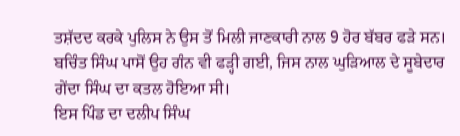ਤਸ਼ੱਦਦ ਕਰਕੇ ਪੁਲਿਸ ਨੇ ਉਸ ਤੋਂ ਮਿਲੀ ਜਾਣਕਾਰੀ ਨਾਲ 9 ਹੋਰ ਬੱਬਰ ਫੜੇ ਸਨ। ਬਚਿੰਤ ਸਿੰਘ ਪਾਸੋਂ ਉਹ ਗੰਨ ਵੀ ਫੜ੍ਹੀ ਗਈ, ਜਿਸ ਨਾਲ ਘੁੜਿਆਲ ਦੇ ਸੂਬੇਦਾਰ ਗੇਂਦਾ ਸਿੰਘ ਦਾ ਕਤਲ ਹੋਇਆ ਸੀ।
ਇਸ ਪਿੰਡ ਦਾ ਦਲੀਪ ਸਿੰਘ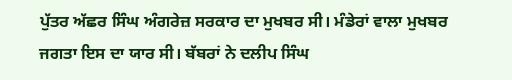ਪੁੱਤਰ ਅੱਛਰ ਸਿੰਘ ਅੰਗਰੇਜ਼ ਸਰਕਾਰ ਦਾ ਮੁਖਬਰ ਸੀ। ਮੰਡੇਰਾਂ ਵਾਲਾ ਮੁਖਬਰ ਜਗਤਾ ਇਸ ਦਾ ਯਾਰ ਸੀ। ਬੱਬਰਾਂ ਨੇ ਦਲੀਪ ਸਿੰਘ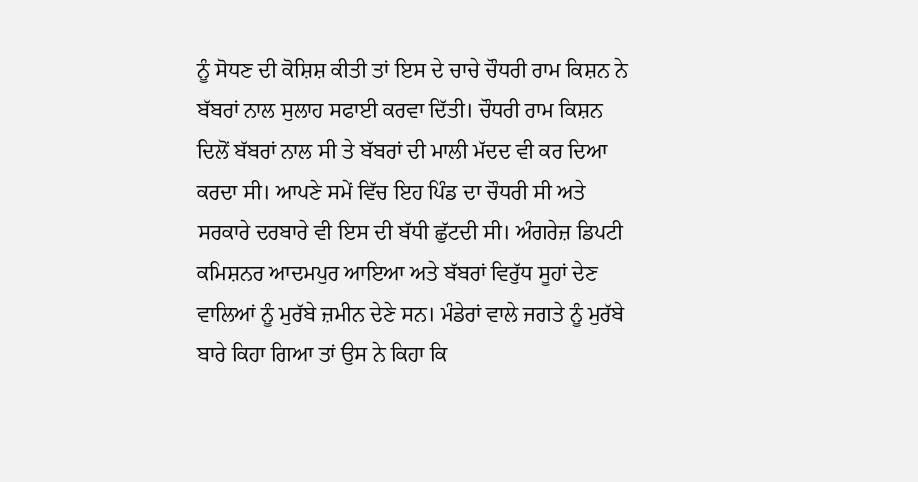ਨੂੰ ਸੋਧਣ ਦੀ ਕੋਸ਼ਿਸ਼ ਕੀਤੀ ਤਾਂ ਇਸ ਦੇ ਚਾਚੇ ਚੌਧਰੀ ਰਾਮ ਕਿਸ਼ਨ ਨੇ ਬੱਬਰਾਂ ਨਾਲ ਸੁਲਾਹ ਸਫਾਈ ਕਰਵਾ ਦਿੱਤੀ। ਚੌਧਰੀ ਰਾਮ ਕਿਸ਼ਨ ਦਿਲੋਂ ਬੱਬਰਾਂ ਨਾਲ ਸੀ ਤੇ ਬੱਬਰਾਂ ਦੀ ਮਾਲੀ ਮੱਦਦ ਵੀ ਕਰ ਦਿਆ ਕਰਦਾ ਸੀ। ਆਪਣੇ ਸਮੇਂ ਵਿੱਚ ਇਹ ਪਿੰਡ ਦਾ ਚੌਧਰੀ ਸੀ ਅਤੇ ਸਰਕਾਰੇ ਦਰਬਾਰੇ ਵੀ ਇਸ ਦੀ ਬੱਧੀ ਛੁੱਟਦੀ ਸੀ। ਅੰਗਰੇਜ਼ ਡਿਪਟੀ ਕਮਿਸ਼ਨਰ ਆਦਮਪੁਰ ਆਇਆ ਅਤੇ ਬੱਬਰਾਂ ਵਿਰੁੱਧ ਸੂਹਾਂ ਦੇਣ ਵਾਲਿਆਂ ਨੂੰ ਮੁਰੱਬੇ ਜ਼ਮੀਨ ਦੇਣੇ ਸਨ। ਮੰਡੇਰਾਂ ਵਾਲੇ ਜਗਤੇ ਨੂੰ ਮੁਰੱਬੇ ਬਾਰੇ ਕਿਹਾ ਗਿਆ ਤਾਂ ਉਸ ਨੇ ਕਿਹਾ ਕਿ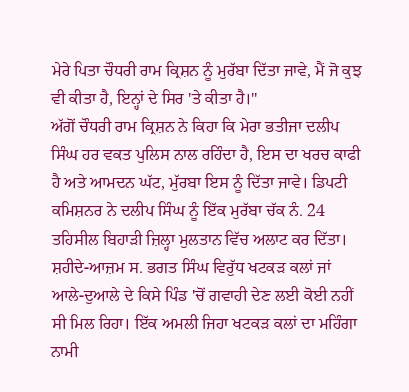ਮੇਰੇ ਪਿਤਾ ਚੌਧਰੀ ਰਾਮ ਕ੍ਰਿਸ਼ਨ ਨੂੰ ਮੁਰੱਬਾ ਦਿੱਤਾ ਜਾਵੇ, ਮੈਂ ਜੋ ਕੁਝ ਵੀ ਕੀਤਾ ਹੈ, ਇਨ੍ਹਾਂ ਦੇ ਸਿਰ 'ਤੇ ਕੀਤਾ ਹੈ।''
ਅੱਗੋਂ ਚੌਧਰੀ ਰਾਮ ਕ੍ਰਿਸ਼ਨ ਨੇ ਕਿਹਾ ਕਿ ਮੇਰਾ ਭਤੀਜਾ ਦਲੀਪ ਸਿੰਘ ਹਰ ਵਕਤ ਪੁਲਿਸ ਨਾਲ ਰਹਿੰਦਾ ਹੈ, ਇਸ ਦਾ ਖਰਚ ਕਾਫੀ ਹੈ ਅਤੇ ਆਮਦਨ ਘੱਟ, ਮੁੱਰਬਾ ਇਸ ਨੂੰ ਦਿੱਤਾ ਜਾਵੇ। ਡਿਪਟੀ ਕਮਿਸ਼ਨਰ ਨੇ ਦਲੀਪ ਸਿੰਘ ਨੂੰ ਇੱਕ ਮੁਰੱਬਾ ਚੱਕ ਨੰ. 24 ਤਹਿਸੀਲ ਬਿਹਾੜੀ ਜ਼ਿਲ੍ਹਾ ਮੁਲਤਾਨ ਵਿੱਚ ਅਲਾਟ ਕਰ ਦਿੱਤਾ। ਸ਼ਹੀਦੇ-ਆਜ਼ਮ ਸ. ਭਗਤ ਸਿੰਘ ਵਿਰੁੱਧ ਖਟਕੜ ਕਲਾਂ ਜਾਂ ਆਲੇ-ਦੁਆਲੇ ਦੇ ਕਿਸੇ ਪਿੰਡ 'ਚੋਂ ਗਵਾਹੀ ਦੇਣ ਲਈ ਕੋਈ ਨਹੀਂ ਸੀ ਮਿਲ ਰਿਹਾ। ਇੱਕ ਅਮਲੀ ਜਿਹਾ ਖਟਕੜ ਕਲਾਂ ਦਾ ਮਹਿੰਗਾ ਨਾਮੀ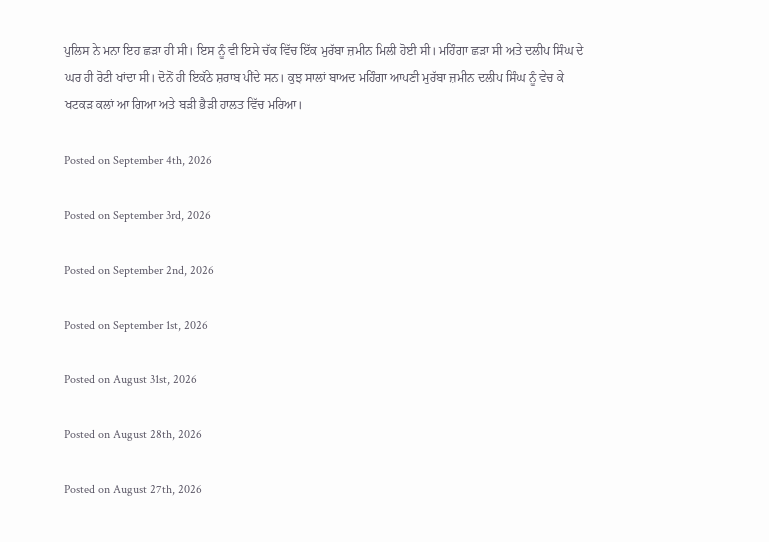ਪੁਲਿਸ ਨੇ ਮਨਾ ਇਹ ਛੜਾ ਹੀ ਸੀ। ਇਸ ਨੂੰ ਵੀ ਇਸੇ ਚੱਕ ਵਿੱਚ ਇੱਕ ਮੁਰੱਬਾ ਜ਼ਮੀਨ ਮਿਲੀ ਹੋਈ ਸੀ। ਮਹਿੰਗਾ ਛੜਾ ਸੀ ਅਤੇ ਦਲੀਪ ਸਿੰਘ ਦੇ ਘਰ ਹੀ ਰੋਟੀ ਖਾਂਦਾ ਸੀ। ਦੋਨੋਂ ਹੀ ਇਕੱਠੇ ਸ਼ਰਾਬ ਪੀਂਦੇ ਸਨ। ਕੁਝ ਸਾਲਾਂ ਬਾਅਦ ਮਹਿੰਗਾ ਆਪਣੀ ਮੁਰੱਬਾ ਜ਼ਮੀਨ ਦਲੀਪ ਸਿੰਘ ਨੂੰ ਵੇਚ ਕੇ ਖਟਕੜ ਕਲਾਂ ਆ ਗਿਆ ਅਤੇ ਬੜੀ ਭੈੜੀ ਹਾਲਤ ਵਿੱਚ ਮਰਿਆ।

Posted on September 4th, 2026

Posted on September 3rd, 2026

Posted on September 2nd, 2026

Posted on September 1st, 2026

Posted on August 31st, 2026

Posted on August 28th, 2026

Posted on August 27th, 2026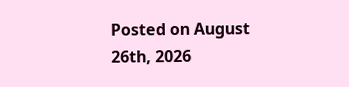Posted on August 26th, 2026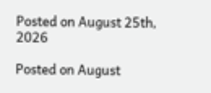Posted on August 25th, 2026

Posted on August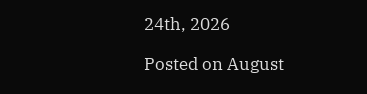24th, 2026

Posted on August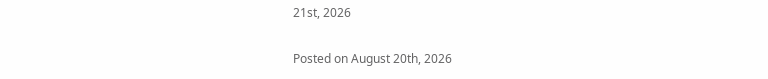21st, 2026

Posted on August 20th, 2026